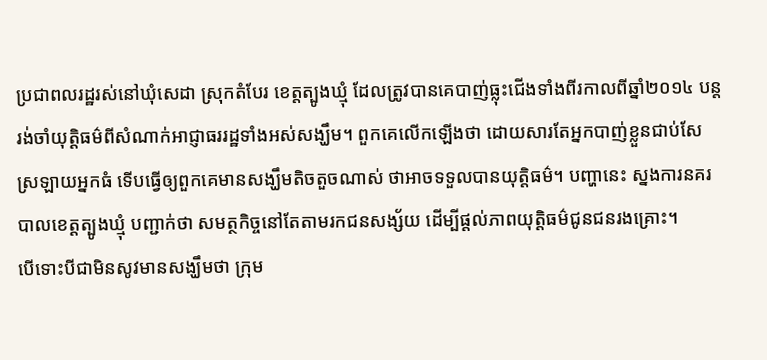ប្រជាពលរដ្ឋរស់នៅឃុំសេដា ស្រុកតំបែរ ខេត្តត្បូងឃ្មុំ ដែលត្រូវបានគេបាញ់ធ្លុះជើងទាំងពីរកាលពីឆ្នាំ២០១៤ បន្តរង់ចាំយុត្តិធម៌ពីសំណាក់អាជ្ញាធររដ្ឋទាំងអស់សង្ឃឹម។ ពួកគេលើកឡើងថា ដោយសារតែអ្នកបាញ់ខ្លួនជាប់សែស្រឡាយអ្នកធំ ទើបធ្វើឲ្យពួកគេមានសង្ឃឹមតិចតួចណាស់ ថាអាចទទួលបានយុត្តិធម៌។ បញ្ហានេះ ស្នងការនគរបាលខេត្តត្បូងឃ្មុំ បញ្ជាក់ថា សមត្ថកិច្ចនៅតែតាមរកជនសង្ស័យ ដើម្បីផ្តល់ភាពយុត្តិធម៌ជូនជនរងគ្រោះ។
បើទោះបីជាមិនសូវមានសង្ឃឹមថា ក្រុម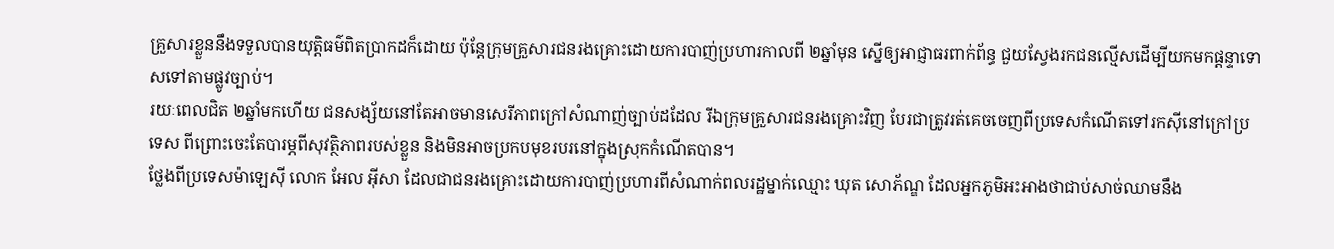គ្រួសារខ្លួននឹងទទួលបានយុត្តិធម៌ពិតប្រាកដក៏ដោយ ប៉ុន្តែក្រុមគ្រួសារជនរងគ្រោះដោយការបាញ់ប្រហារកាលពី ២ឆ្នាំមុន ស្នើឲ្យអាជ្ញាធរពាក់ព័ន្ធ ជួយស្វែងរកជនល្មើសដើម្បីយកមកផ្ដន្ទាទោសទៅតាមផ្លូវច្បាប់។
រយៈពេលជិត ២ឆ្នាំមកហើយ ជនសង្ស័យនៅតែអាចមានសេរីភាពក្រៅសំណាញ់ច្បាប់ដដែល រីឯក្រុមគ្រួសារជនរងគ្រោះវិញ បែរជាត្រូវរត់គេចចេញពីប្រទេសកំណើតទៅរកស៊ីនៅក្រៅប្រទេស ពីព្រោះចេះតែបារម្ភពីសុវត្ថិភាពរបស់ខ្លួន និងមិនអាចប្រកបមុខរបរនៅក្នុងស្រុកកំណើតបាន។
ថ្លែងពីប្រទេសម៉ាឡេស៊ី លោក អែល អ៊ីសា ដែលជាជនរងគ្រោះដោយការបាញ់ប្រហារពីសំណាក់ពលរដ្ឋម្នាក់ឈ្មោះ ឃុត សោភ័ណ្ឌ ដែលអ្នកភូមិអះអាងថាជាប់សាច់ឈាមនឹង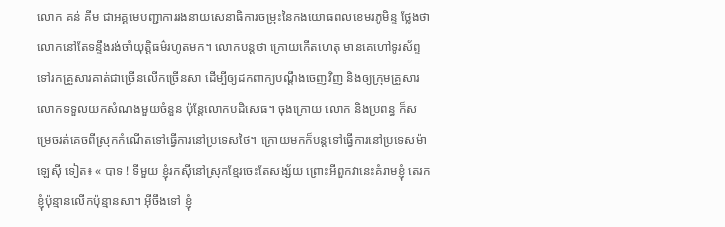លោក គន់ គីម ជាអគ្គមេបញ្ជាការរងនាយសេនាធិការចម្រុះនៃកងយោធពលខេមរភូមិន្ទ ថ្លែងថា លោកនៅតែទន្ទឹងរង់ចាំយុត្តិធម៌រហូតមក។ លោកបន្តថា ក្រោយកើតហេតុ មានគេហៅទូរស័ព្ទទៅរកគ្រួសារគាត់ជាច្រើនលើកច្រើនសា ដើម្បីឲ្យដកពាក្យបណ្ដឹងចេញវិញ និងឲ្យក្រុមគ្រួសារលោកទទួលយកសំណងមួយចំនួន ប៉ុន្តែលោកបដិសេធ។ ចុងក្រោយ លោក និងប្រពន្ធ ក៏សម្រេចរត់គេចពីស្រុកកំណើតទៅធ្វើការនៅប្រទេសថៃ។ ក្រោយមកក៏បន្តទៅធ្វើការនៅប្រទេសម៉ាឡេស៊ី ទៀត៖ « បាទ ! ទីមួយ ខ្ញុំរកស៊ីនៅស្រុកខ្មែរចេះតែសង្ស័យ ព្រោះអីពួកវានេះគំរាមខ្ញុំ តេរកខ្ញុំប៉ុន្មានលើកប៉ុន្មានសា។ អ៊ីចឹងទៅ ខ្ញុំ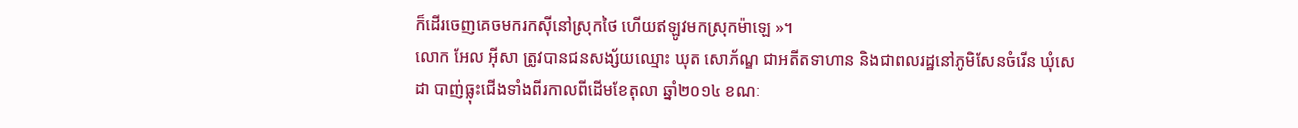ក៏ដើរចេញគេចមករកស៊ីនៅស្រុកថៃ ហើយឥឡូវមកស្រុកម៉ាឡេ »។
លោក អែល អ៊ីសា ត្រូវបានជនសង្ស័យឈ្មោះ ឃុត សោភ័ណ្ឌ ជាអតីតទាហាន និងជាពលរដ្ឋនៅភូមិសែនចំរើន ឃុំសេដា បាញ់ធ្លុះជើងទាំងពីរកាលពីដើមខែតុលា ឆ្នាំ២០១៤ ខណៈ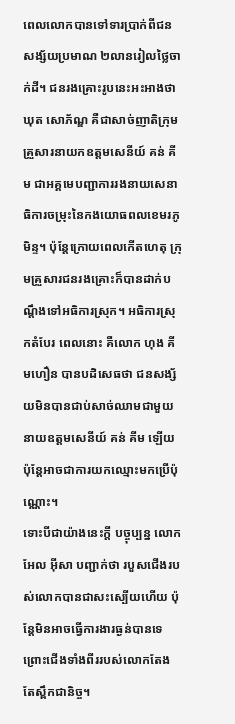ពេលលោកបានទៅទារប្រាក់ពីជនសង្ស័យប្រមាណ ២លានរៀលថ្លៃចាក់ដី។ ជនរងគ្រោះរូបនេះអះអាងថា ឃុត សោភ័ណ្ឌ គឺជាសាច់ញាតិក្រុមគ្រួសារនាយកឧត្តមសេនីយ៍ គន់ គីម ជាអគ្គមេបញ្ជាការរងនាយសេនាធិការចម្រុះនៃកងយោធពលខេមរភូមិន្ទ។ ប៉ុន្តែក្រោយពេលកើតហេតុ ក្រុមគ្រួសារជនរងគ្រោះក៏បានដាក់បណ្ដឹងទៅអធិការស្រុក។ អធិការស្រុកតំបែរ ពេលនោះ គឺលោក ហុង គីមហឿន បានបដិសេធថា ជនសង្ស័យមិនបានជាប់សាច់ឈាមជាមួយនាយឧត្តមសេនីយ៍ គន់ គីម ឡើយ ប៉ុន្តែអាចជាការយកឈ្មោះមកប្រើប៉ុណ្ណោះ។
ទោះបីជាយ៉ាងនេះក្តី បច្ចុប្បន្ន លោក អែល អ៊ីសា បញ្ជាក់ថា របួសជើងរបស់លោកបានជាសះស្បើយហើយ ប៉ុន្តែមិនអាចធ្វើការងារធ្ងន់បានទេ ព្រោះជើងទាំងពីររបស់លោកតែងតែស្ពឹកជានិច្ច។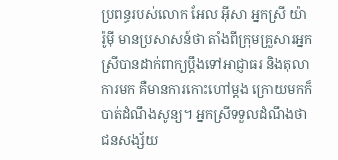ប្រពន្ធរបស់លោក អែល អ៊ីសា អ្នកស្រី យ៉ា រ៉ូម៉ី មានប្រសាសន៍ថា តាំងពីក្រុមគ្រួសារអ្នកស្រីបានដាក់ពាក្យប្ដឹងទៅអាជ្ញាធរ និងតុលាការមក គឺមានការកោះហៅម្តង ក្រោយមកក៏បាត់ដំណឹងសូន្យ។ អ្នកស្រីទទួលដំណឹងថា ជនសង្ស័យ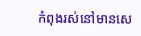កំពុងរស់នៅមានសេ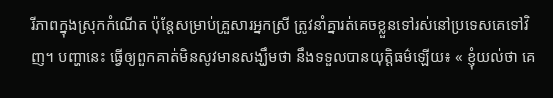រីភាពក្នុងស្រុកកំណើត ប៉ុន្តែសម្រាប់គ្រួសារអ្នកស្រី ត្រូវនាំគ្នារត់គេចខ្លួនទៅរស់នៅប្រទេសគេទៅវិញ។ បញ្ហានេះ ធ្វើឲ្យពួកគាត់មិនសូវមានសង្ឃឹមថា នឹងទទួលបានយុត្តិធម៌ឡើយ៖ « ខ្ញុំយល់ថា គេ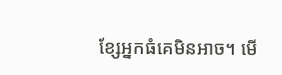ខ្សែអ្នកធំគេមិនអាច។ មើ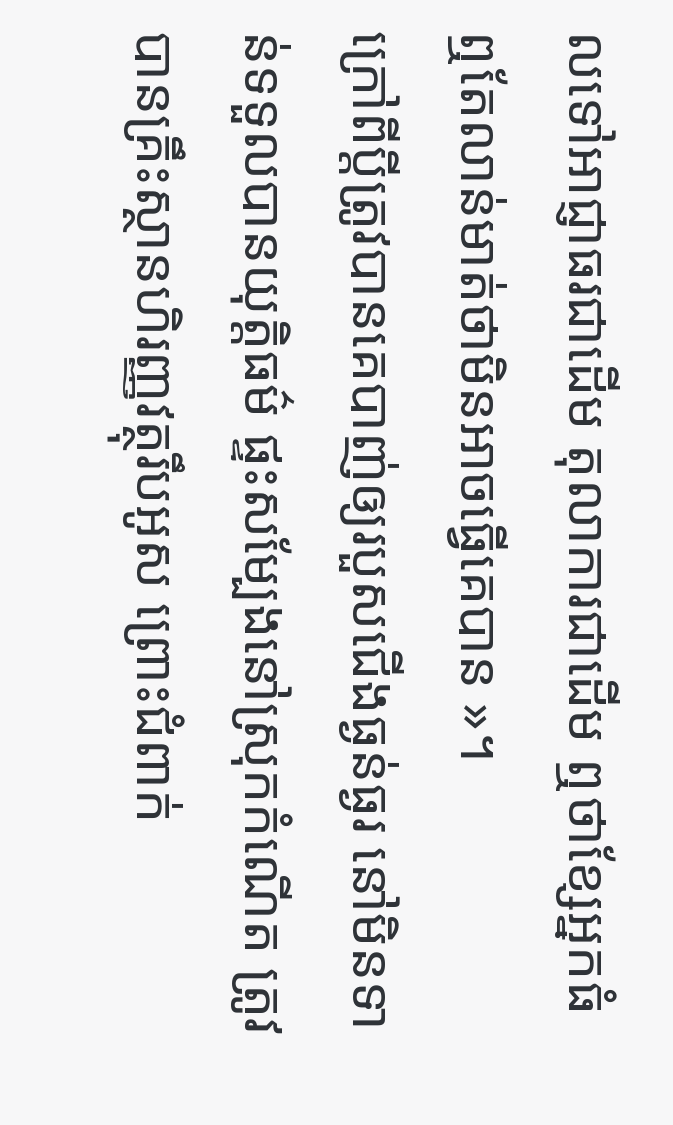លទៅអាជ្ញាធរជាដើម តុលាការជាដើម ឮថាខ្សែអ្នកធំ ឮតែលាន់មាត់ថាមិនអាចធ្វើគេបាន »។
ក្រៅពីប្ដីត្រូវបានគេបាញ់ឲ្យរបួសជើងធ្ងន់ធ្ងរ នៅមិនទាន់ទទួលបានយុត្តិធម៌ ផ្ទះសម្បែងនៅស្រុកកំណើត ត្រូវបានគ្រឹះស្ថានហិរញ្ញវត្ថុរឹបអូស ព្រោះជំពាក់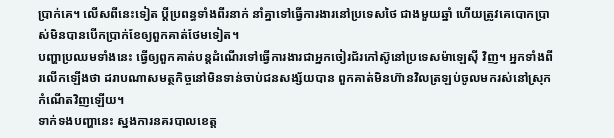ប្រាក់គេ។ លើសពីនេះទៀត ប្ដីប្រពន្ធទាំងពីរនាក់ នាំគ្នាទៅធ្វើការងារនៅប្រទេសថៃ ជាងមួយឆ្នាំ ហើយត្រូវគេបោកប្រាស់មិនបានបើកប្រាក់ខែឲ្យពួកគាត់ថែមទៀត។
បញ្ហាប្រឈមទាំងនេះ ធ្វើឲ្យពួកគាត់បន្តដំណើរទៅធ្វើការងារជាអ្នកចៀរជ័រកៅស៊ូនៅប្រទេសម៉ាឡេស៊ី វិញ។ អ្នកទាំងពីរលើកឡើងថា ដរាបណាសមត្ថកិច្ចនៅមិនទាន់ចាប់ជនសង្ស័យបាន ពួកគាត់មិនហ៊ានវិលត្រឡប់ចូលមករស់នៅស្រុកកំណើតវិញឡើយ។
ទាក់ទងបញ្ហានេះ ស្នងការនគរបាលខេត្ត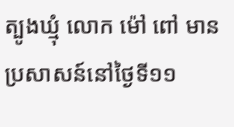ត្បូងឃ្មុំ លោក ម៉ៅ ពៅ មានប្រសាសន៍នៅថ្ងៃទី១១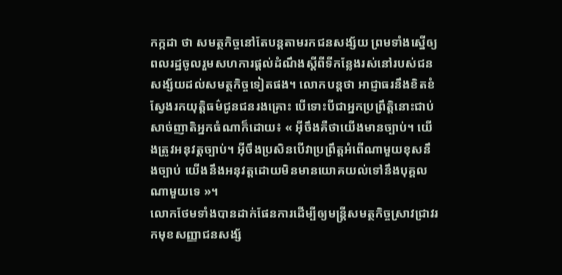កក្កដា ថា សមត្ថកិច្ចនៅតែបន្តតាមរកជនសង្ស័យ ព្រមទាំងស្នើឲ្យពលរដ្ឋចូលរួមសហការផ្តល់ដំណឹងស្ដីពីទីកន្លែងរស់នៅរបស់ជនសង្ស័យដល់សមត្ថកិច្ចទៀតផង។ លោកបន្តថា អាជ្ញាធរនឹងខិតខំស្វែងរកយុត្តិធម៌ជូនជនរងគ្រោះ បើទោះបីជាអ្នកប្រព្រឹត្តិនោះជាប់សាច់ញាតិអ្នកធំណាក៏ដោយ៖ « អ៊ីចឹងគឺថាយើងមានច្បាប់។ យើងត្រូវអនុវត្តច្បាប់។ អ៊ីចឹងប្រសិនបើវាប្រព្រឹត្តអំពើណាមួយខុសនឹងច្បាប់ យើងនឹងអនុវត្តដោយមិនមានយោគយល់ទៅនឹងបុគ្គលណាមួយទេ »។
លោកថែមទាំងបានដាក់ផែនការដើម្បីឲ្យមន្ត្រីសមត្ថកិច្ចស្រាវជ្រាវរកមុខសញ្ញាជនសង្ស័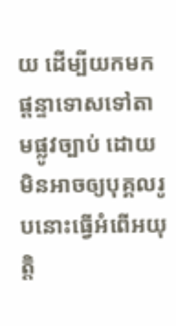យ ដើម្បីយកមកផ្ដន្ទាទោសទៅតាមផ្លូវច្បាប់ ដោយមិនអាចឲ្យបុគ្គលរូបនោះធ្វើអំពើអយុត្តិ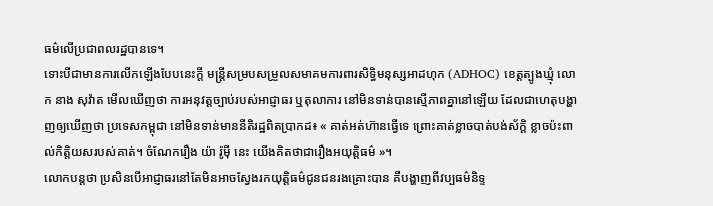ធម៌លើប្រជាពលរដ្ឋបានទេ។
ទោះបីជាមានការលើកឡើងបែបនេះក្តី មន្ត្រីសម្របសម្រួលសមាគមការពារសិទ្ធិមនុស្សអាដហុក (ADHOC) ខេត្តត្បូងឃ្មុំ លោក នាង សុវ៉ាត មើលឃើញថា ការអនុវត្តច្បាប់របស់អាជ្ញាធរ ឬតុលាការ នៅមិនទាន់បានស្មើភាពគ្នានៅឡើយ ដែលជាហេតុបង្ហាញឲ្យឃើញថា ប្រទេសកម្ពុជា នៅមិនទាន់មាននីតិរដ្ឋពិតប្រាកដ៖ « គាត់អត់ហ៊ានធ្វើទេ ព្រោះគាត់ខ្លាចបាត់បង់ស័ក្ដិ ខ្លាចប៉ះពាល់កិត្តិយសរបស់គាត់។ ចំណែករឿង យ៉ា រ៉ូម៉ី នេះ យើងគិតថាជារឿងអយុត្តិធម៌ »។
លោកបន្តថា ប្រសិនបើអាជ្ញាធរនៅតែមិនអាចស្វែងរកយុត្តិធម៌ជូនជនរងគ្រោះបាន គឺបង្ហាញពីវប្បធម៌និទ្ទ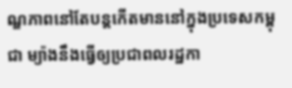ណ្ឌភាពនៅតែបន្តកើតមាននៅក្នុងប្រទេសកម្ពុជា ម្យ៉ាងនឹងធ្វើឲ្យប្រជាពលរដ្ឋកា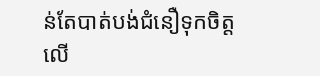ន់តែបាត់បង់ជំនឿទុកចិត្តលើ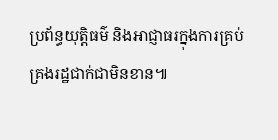ប្រព័ន្ធយុត្តិធម៌ និងអាជ្ញាធរក្នុងការគ្រប់គ្រងរដ្ឋជាក់ជាមិនខាន៕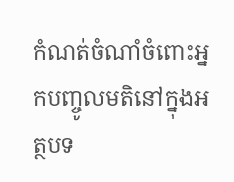កំណត់ចំណាំចំពោះអ្នកបញ្ចូលមតិនៅក្នុងអត្ថបទ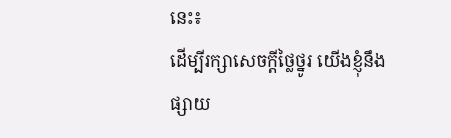នេះ៖
ដើម្បីរក្សាសេចក្ដីថ្លៃថ្នូរ យើងខ្ញុំនឹងផ្សាយ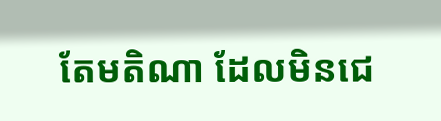តែមតិណា ដែលមិនជេ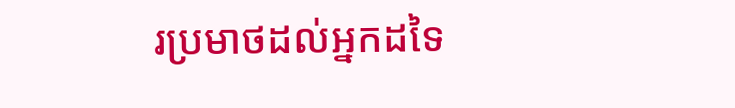រប្រមាថដល់អ្នកដទៃ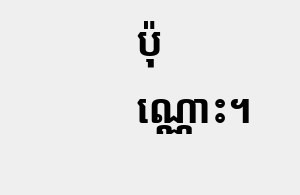ប៉ុណ្ណោះ។